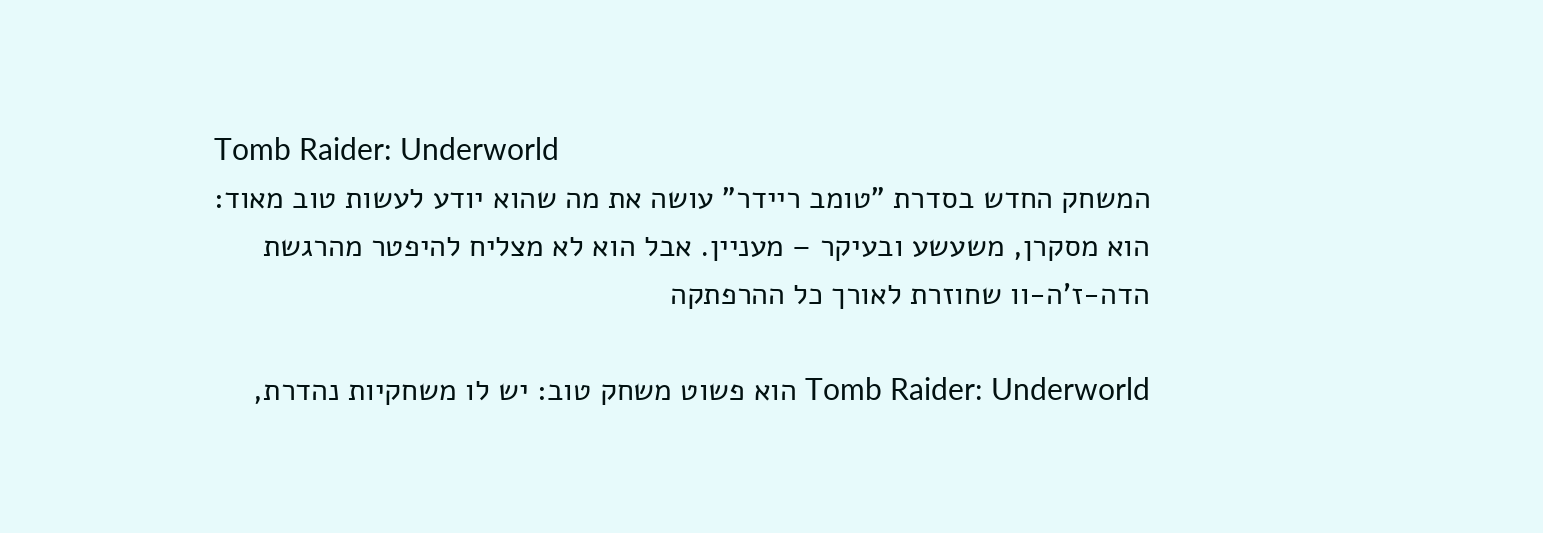Tomb Raider: Underworld
המשחק החדש בסדרת "טומב ריידר" עושה את מה שהוא יודע לעשות טוב מאוד: הוא מסקרן, משעשע ובעיקר – מעניין. אבל הוא לא מצליח להיפטר מהרגשת הדה-ז'ה-וו שחוזרת לאורך כל ההרפתקה

Tomb Raider: Underworld הוא פשוט משחק טוב: יש לו משחקיות נהדרת,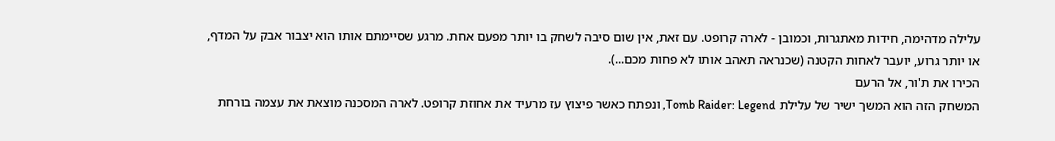עלילה מדהימה, חידות מאתגרות, וכמובן - לארה קרופט. עם זאת, אין שום סיבה לשחק בו יותר מפעם אחת. מרגע שסיימתם אותו הוא יצבור אבק על המדף, או יותר גרוע, יועבר לאחות הקטנה (שכנראה תאהב אותו לא פחות מכם...).
הכירו את ת'ור, אל הרעם
המשחק הזה הוא המשך ישיר של עלילת Tomb Raider: Legend, ונפתח כאשר פיצוץ עז מרעיד את אחוזת קרופט. לארה המסכנה מוצאת את עצמה בורחת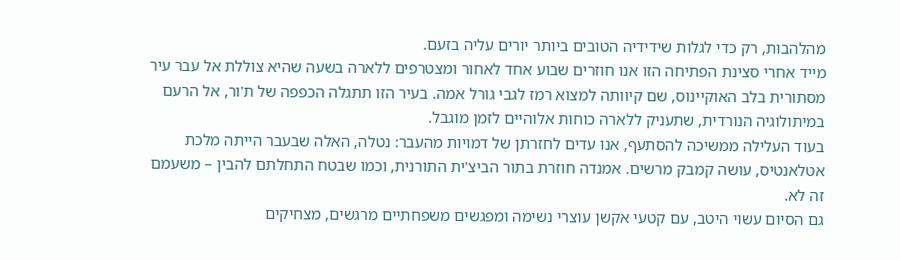מהלהבות, רק כדי לגלות שידידיה הטובים ביותר יורים עליה בזעם.
מייד אחרי סצינת הפתיחה הזו אנו חוזרים שבוע אחד לאחור ומצטרפים ללארה בשעה שהיא צוללת אל עבר עיר מסתורית בלב האוקיינוס, שם קיוותה למצוא רמז לגבי גורל אמה. בעיר הזו תתגלה הכפפה של ת'ור, אל הרעם במיתולוגיה הנורדית, שתעניק ללארה כוחות אלוהיים לזמן מוגבל.
בעוד העלילה ממשיכה להסתעף, אנו עדים לחזרתן של דמויות מהעבר: נטלה, האלה שבעבר הייתה מלכת אטלאנטיס, עושה קמבק מרשים. אמנדה חוזרת בתור הביצ'ית התורנית, וכמו שבטח התחלתם להבין – משעמם זה לא.
גם הסיום עשוי היטב, עם קטעי אקשן עוצרי נשימה ומפגשים משפחתיים מרגשים, מצחיקים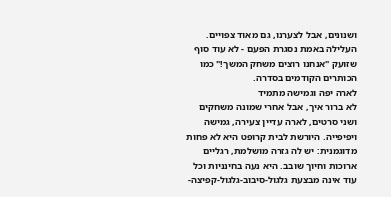ושנונים, אבל לצערנו, גם מאוד צפויים. העלילה באמת נסגרת הפעם - לא עוד סוף שזועק "אנחנו רוצים משחק המשך!" כמו הכותרים הקודמים בסדרה.
לארה יפה וגמישה מתמיד
לא ברור איך, אבל אחרי שמונה משחקים ושני סרטים, לארה עדיין צעירה, גמישה ויפיפייה. היורשת לבית קרופט היא לא פחות מדוגמנית: יש לה גזרה מושלמת, רגליים ארוכות וחיוך שובב. היא נעה בחינניות וכל עוד אינה מבצעת גלגול-סיבוב-גלגול-קפיצה-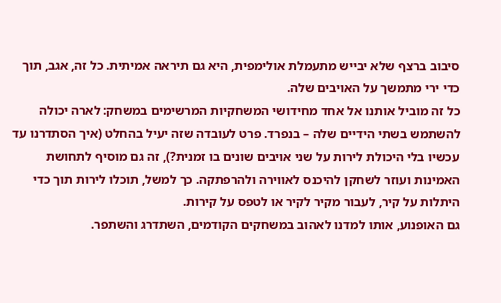סיבוב ברצף שלא יבייש מתעמלת אולימפית, היא גם תיראה אמיתית. כל זה, אגב, תוך כדי ירי מתמשך על האויבים שלה.
כל זה מוביל אותנו אל אחד מחידושי המשחקיות המרשימים במשחק: לארה יכולה להשתמש בשתי הידיים שלה – בנפרד. פרט לעובדה שזה יעיל בהחלט (איך הסתדרנו עד עכשיו בלי היכולת לירות על שני אויבים שונים בו זמנית?), זה גם מוסיף לתחושת האמינות ועוזר לשחקן להיכנס לאווירה ולהרפתקה. כך למשל, תוכלו לירות תוך כדי היתלות על קיר, לעבור מקיר לקיר או לטפס על קירות.
גם האופנוע, אותו למדנו לאהוב במשחקים הקודמים, השתדרג והשתפר.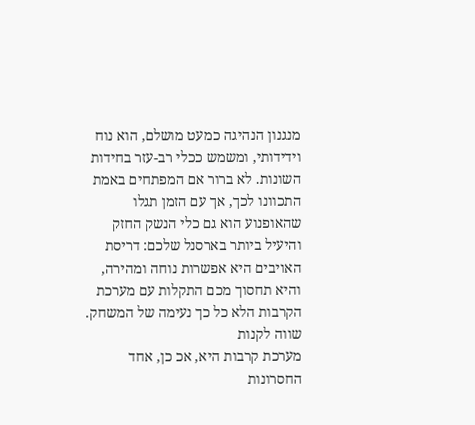מנגנון הנהיגה כמעט מושלם, הוא נוח וידידותי, ומשמש ככלי רב-עזר בחידות השונות. לא ברור אם המפתחים באמת התכוונו לכך, אך עם הזמן תגלו שהאופנוע הוא גם כלי הנשק החזק והיעיל ביותר בארסנל שלכם: דריסת האויבים היא אפשרות נוחה ומהירה, והיא תחסוך מכם התקלות עם מערכת הקרבות הלא כל כך נעימה של המשחק.
שווה לקנות
מערכת קרבות היא, אכ כן, אחד החסרונות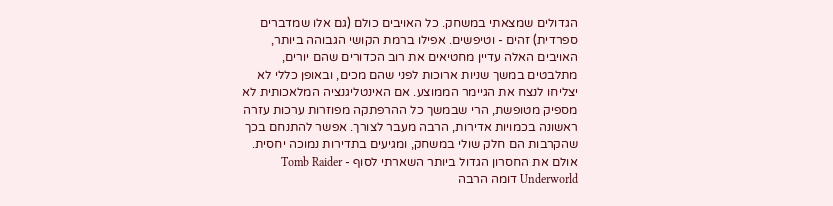הגדולים שמצאתי במשחק. כל האויבים כולם (גם אלו שמדברים ספרדית) זהים - וטיפשים. אפילו ברמת הקושי הגבוהה ביותר, האויבים האלה עדיין מחטיאים את רוב הכדורים שהם יורים, מתלבטים במשך שניות ארוכות לפני שהם מכים, ובאופן כללי לא יצליחו לנצח את הגיימר הממוצע. אם האינטליגנציה המלאכותית לא מספיק מטופשת, הרי שבמשך כל ההרפתקה מפוזרות ערכות עזרה ראשונה בכמויות אדירות, הרבה מעבר לצורך. אפשר להתנחם בכך שהקרבות הם חלק שולי במשחק, ומגיעים בתדירות נמוכה יחסית.
אולם את החסרון הגדול ביותר השארתי לסוף - Tomb Raider Underworld דומה הרבה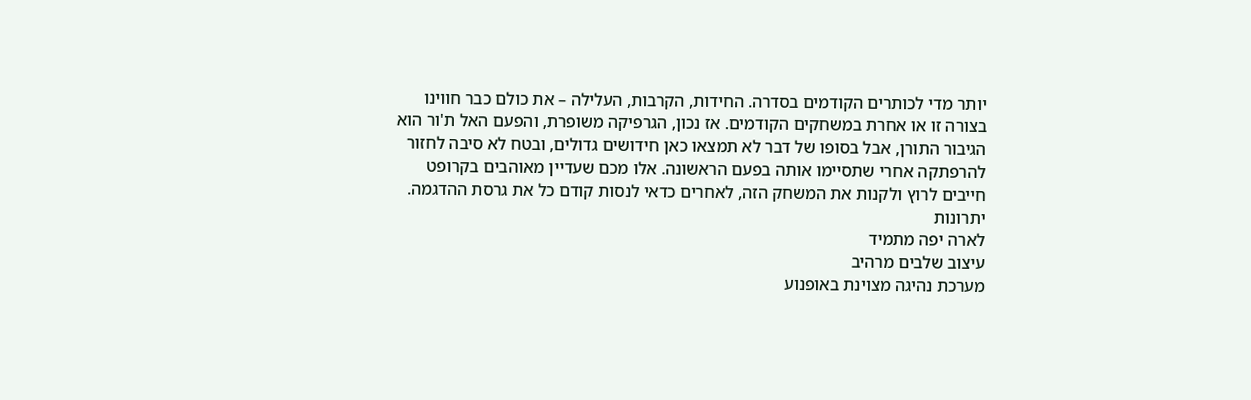יותר מדי לכותרים הקודמים בסדרה. החידות, הקרבות, העלילה – את כולם כבר חווינו בצורה זו או אחרת במשחקים הקודמים. אז נכון, הגרפיקה משופרת, והפעם האל ת'ור הוא הגיבור התורן, אבל בסופו של דבר לא תמצאו כאן חידושים גדולים, ובטח לא סיבה לחזור להרפתקה אחרי שתסיימו אותה בפעם הראשונה. אלו מכם שעדיין מאוהבים בקרופט חייבים לרוץ ולקנות את המשחק הזה, לאחרים כדאי לנסות קודם כל את גרסת ההדגמה.
יתרונות
לארה יפה מתמיד
עיצוב שלבים מרהיב
מערכת נהיגה מצוינת באופנוע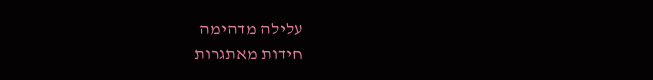עלילה מדהימה
חידות מאתגרות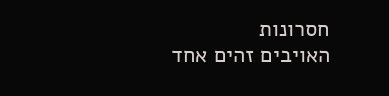חסרונות
האויבים זהים אחד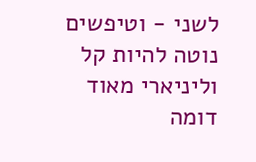לשני - וטיפשים
נוטה להיות קל וליניארי מאוד
דומה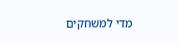מדי למשחקים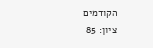הקודמים
ציון: 85